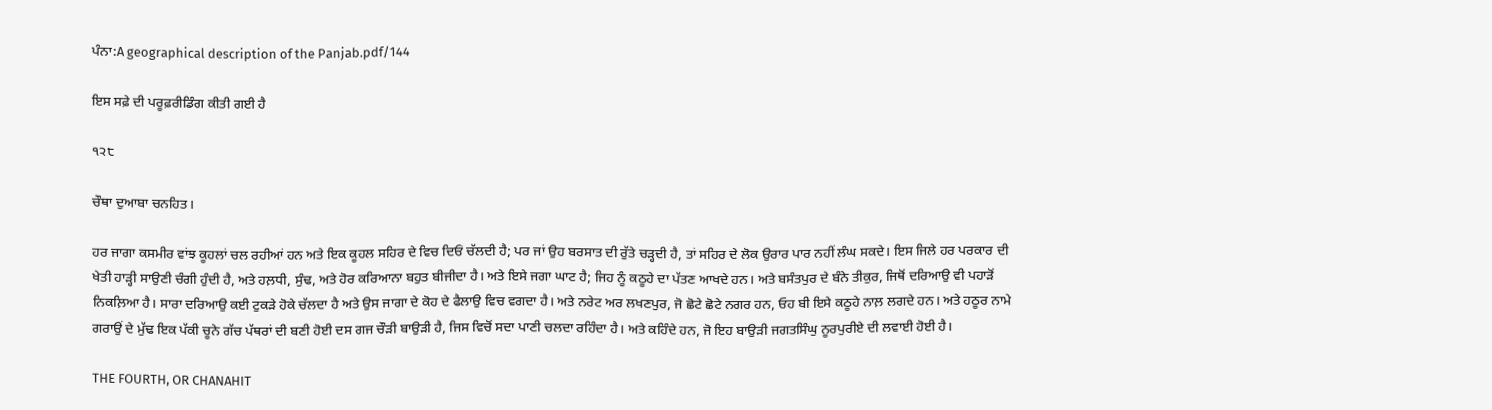ਪੰਨਾ:A geographical description of the Panjab.pdf/144

ਇਸ ਸਫ਼ੇ ਦੀ ਪਰੂਫ਼ਰੀਡਿੰਗ ਕੀਤੀ ਗਈ ਹੈ

੧੨੮

ਚੌਥਾ ਦੁਆਬਾ ਚਨਹਿਤ।

ਹਰ ਜਾਗਾ ਕਸਮੀਰ ਵਾਂਝ ਕੂਹਲਾਂ ਚਲ ਰਹੀਆਂ ਹਨ ਅਤੇ ਇਕ ਕੂਹਲ ਸਹਿਰ ਦੇ ਵਿਚ ਦਿਓਂ ਚੱਲਦੀ ਹੈ; ਪਰ ਜਾਂ ਉਹ ਬਰਸਾਤ ਦੀ ਰੁੱਤੇ ਚੜ੍ਹਦੀ ਹੈ, ਤਾਂ ਸਹਿਰ ਦੇ ਲੋਕ ਉਰਾਰ ਪਾਰ ਨਹੀਂ ਲੰਘ ਸਕਦੇ। ਇਸ ਜਿਲੇ ਹਰ ਪਰਕਾਰ ਦੀ ਖੇਤੀ ਹਾੜ੍ਹੀ ਸਾਉਣੀ ਚੰਗੀ ਹੁੰਦੀ ਹੈ, ਅਤੇ ਹਲ਼ਧੀ, ਸੁੰਢ, ਅਤੇ ਹੋਰ ਕਰਿਆਨਾ ਬਹੁਤ ਬੀਜੀਦਾ ਹੈ। ਅਤੇ ਇਸੇ ਜਗਾ ਘਾਟ ਹੈ; ਜਿਹ ਨੂੰ ਕਠੂਹੇ ਦਾ ਪੱਤਣ ਆਖਦੇ ਹਨ। ਅਤੇ ਬਸੰਤਪੁਰ ਦੇ ਬੰਨੇ ਤੀਕੁਰ, ਜਿਥੋਂ ਦਰਿਆਉ ਵੀ ਪਹਾੜੋਂ ਨਿਕਲ਼ਿਆ ਹੈ। ਸਾਰਾ ਦਰਿਆਉ ਕਈ ਟੁਕੜੇ ਹੋਕੇ ਚੱਲਦਾ ਹੈ ਅਤੇ ਉਸ ਜਾਗਾ ਦੇ ਕੋਹ ਦੇ ਫੈਲਾਉ ਵਿਚ ਵਗਦਾ ਹੈ। ਅਤੇ ਨਰੇਟ ਅਰ ਲਖਣਪੁਰ, ਜੋ ਛੋਟੇ ਛੋਟੇ ਨਗਰ ਹਨ, ਓਹ ਬੀ ਇਸੇ ਕਠੂਹੇ ਨਾਲ਼ ਲਗਦੇ ਹਨ। ਅਤੇ ਹਠੂਰ ਨਾਮੇ ਗਰਾਉਂ ਦੇ ਮੁੱਢ ਇਕ ਪੱਕੀ ਚੂਨੇ ਗੱਚ ਪੱਥਰਾਂ ਦੀ ਬਣੀ ਹੋਈ ਦਸ ਗਜ ਚੌੜੀ ਬਾਉੜੀ ਹੈ, ਜਿਸ ਵਿਚੋਂ ਸਦਾ ਪਾਣੀ ਚਲਦਾ ਰਹਿੰਦਾ ਹੈ। ਅਤੇ ਕਹਿੰਦੇ ਹਨ, ਜੋ ਇਹ ਬਾਉੜੀ ਜਗਤਸਿੰਘੁ ਨੂਰਪੁਰੀਏ ਦੀ ਲਵਾਈ ਹੋਈ ਹੈ।

THE FOURTH, OR CHANAHIT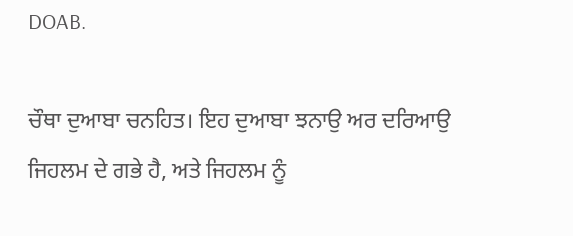DOAB.

ਚੌਥਾ ਦੁਆਬਾ ਚਨਹਿਤ। ਇਹ ਦੁਆਬਾ ਝਨਾਉ ਅਰ ਦਰਿਆਉ ਜਿਹਲਮ ਦੇ ਗਭੇ ਹੈ, ਅਤੇ ਜਿਹਲਮ ਨੂੰ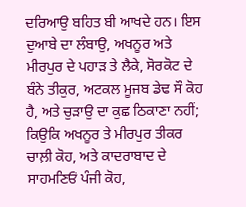ਦਰਿਆਉ ਬਹਿਤ ਬੀ ਆਖਦੇ ਹਨ। ਇਸ ਦੁਆਬੇ ਦਾ ਲੰਬਾਉ, ਅਖਨੂਰ ਅਤੇ ਮੀਰਪੁਰ ਦੇ ਪਹਾੜ ਤੇ ਲੈਕੇ, ਸੋਰਕੋਟ ਦੇ ਬੰਨੇ ਤੀਕੁਰ, ਅਟਕਲ ਮੂਜਬ ਡੇਢ ਸੌ ਕੋਹ ਹੈ, ਅਤੇ ਚੁੜਾਉ ਦਾ ਕੁਛ ਠਿਕਾਣਾ ਨਹੀਂ; ਕਿਉਕਿ ਅਖਨੂਰ ਤੇ ਮੀਰਪੁਰ ਤੀਕਰ ਚਾਲ਼ੀ ਕੋਹ, ਅਤੇ ਕਾਦਰਾਬਾਦ ਦੇ ਸਾਹਮਣਿਓਂ ਪੰਜੀ ਕੋਹ,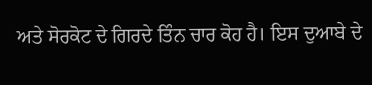ਅਤੇ ਸੋਰਕੋਟ ਦੇ ਗਿਰਦੇ ਤਿੰਨ ਚਾਰ ਕੋਹ ਹੈ। ਇਸ ਦੁਆਬੇ ਦੇ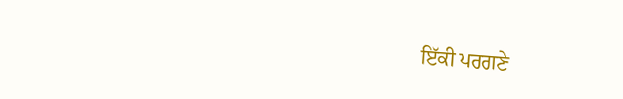ਇੱਕੀ ਪਰਗਣੇ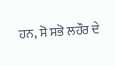ਹਨ, ਸੋ ਸਭੋ ਲਹੌਰ ਦੇ